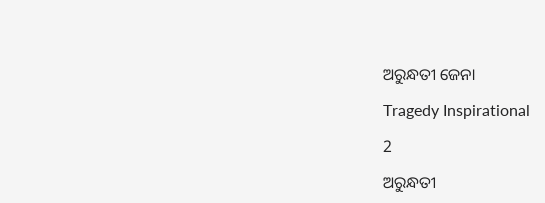ଅରୁନ୍ଧତୀ ଜେନା

Tragedy Inspirational

2

ଅରୁନ୍ଧତୀ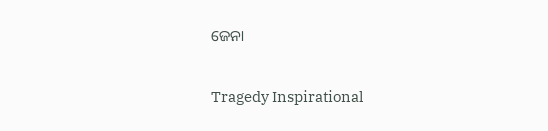ଜେନା

Tragedy Inspirational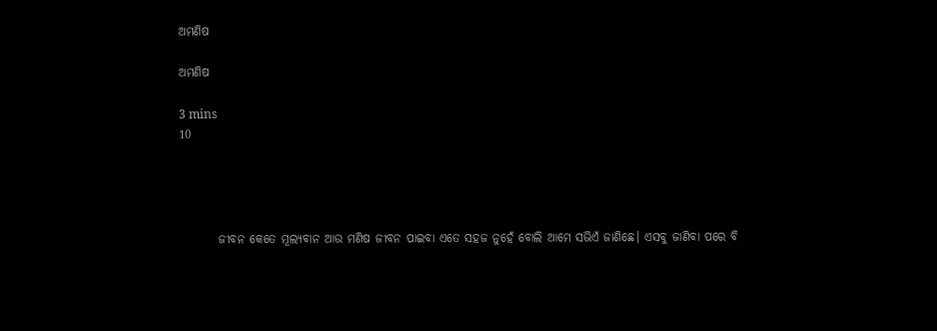ଅମଣିଷ

ଅମଣିଷ

3 mins
10




        ଜୀବନ କେତେ ମୂଲ୍ଯବାନ ଆଉ ମଣିଷ ଜୀବନ ପାଇବା ଏତେ ସହଜ ନୁହେଁ ବୋଲି ଆମେ ସଭିଏଁ ଜାଣିଛେ। ଏସବୁ ଜାଣିବା ପରେ ବି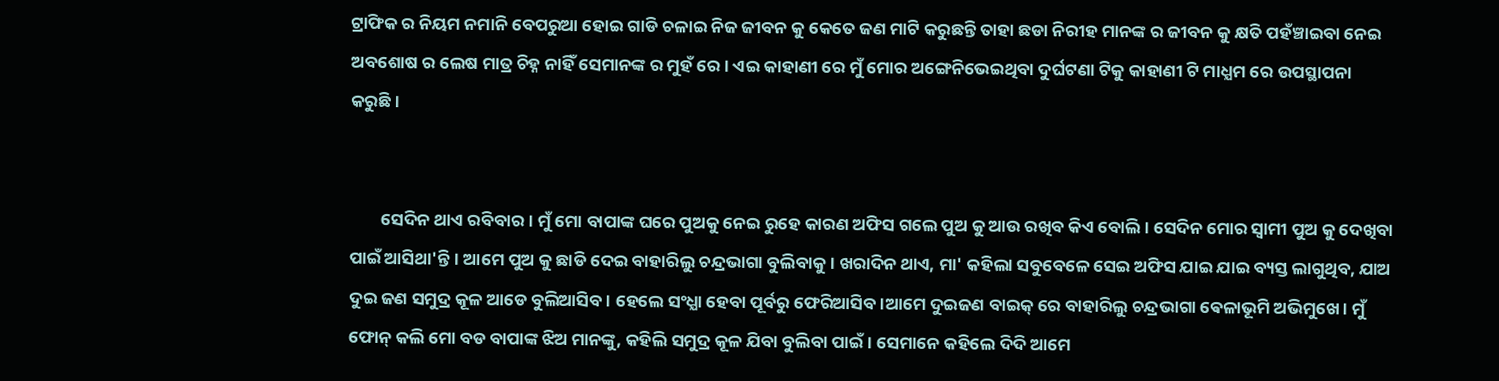ଟ୍ରାଫିକ ର ନିୟମ ନମାନି ବେପରୁଆ ହୋଇ ଗାଡି ଚଳାଇ ନିଜ ଜୀବନ କୁ କେତେ ଜଣ ମାଟି କରୁଛନ୍ତି ତାହା ଛଡା ନିରୀହ ମାନଙ୍କ ର ଜୀବନ କୁ କ୍ଷତି ପହଁଞ୍ଚାଇବା ନେଇ ଅବଶୋଷ ର ଲେଷ ମାତ୍ର ଚିହ୍ନ ନାହିଁ ସେମାନଙ୍କ ର ମୁହଁ ରେ। ଏଇ କାହାଣୀ ରେ ମୁଁ ମୋର ଅଙ୍ଗେନିଭେଇଥିବା ଦୁର୍ଘଟଣା ଟିକୁ କାହାଣୀ ଟି ମାଧ୍ଯମ ରେ ଉପସ୍ଥାପନା କରୁଛି।


        ସେଦିନ ଥାଏ ରବିବାର। ମୁଁ ମୋ ବାପାଙ୍କ ଘରେ ପୁଅକୁ ନେଇ ରୁହେ କାରଣ ଅଫିସ ଗଲେ ପୁଅ କୁ ଆଉ ରଖିବ କିଏ ବୋଲି। ସେଦିନ ମୋର ସ୍ୱାମୀ ପୁଅ କୁ ଦେଖିବା ପାଇଁ ଆସିଥା'ନ୍ତି। ଆମେ ପୁଅ କୁ ଛାଡି ଦେଇ ବାହାରିଲୁ ଚନ୍ଦ୍ରଭାଗା ବୁଲିବାକୁ। ଖରାଦିନ ଥାଏ, ମା' କହିଲା ସବୁବେଳେ ସେଇ ଅଫିସ ଯାଇ ଯାଇ ବ୍ୟସ୍ତ ଲାଗୁଥିବ, ଯାଅ ଦୁଇ ଜଣ ସମୁଦ୍ର କୂଳ ଆଡେ ବୁଲିଆସିବ। ହେଲେ ସଂଧ୍ଯା ହେବା ପୂର୍ବରୁ ଫେରିଆସିବ।ଆମେ ଦୁଇଜଣ ବାଇକ୍ ରେ ବାହାରିଲୁ ଚନ୍ଦ୍ରଭାଗା ଵେଳାଭୂମି ଅଭିମୁଖେ। ମୁଁ ଫୋନ୍ କଲି ମୋ ବଡ ବାପାଙ୍କ ଝିଅ ମାନଙ୍କୁ, କହିଲି ସମୁଦ୍ର କୂଳ ଯିବା ବୁଲିବା ପାଇଁ। ସେମାନେ କହିଲେ ଦିଦି ଆମେ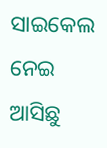ସାଇକେଲ ନେଇ ଆସିଛୁ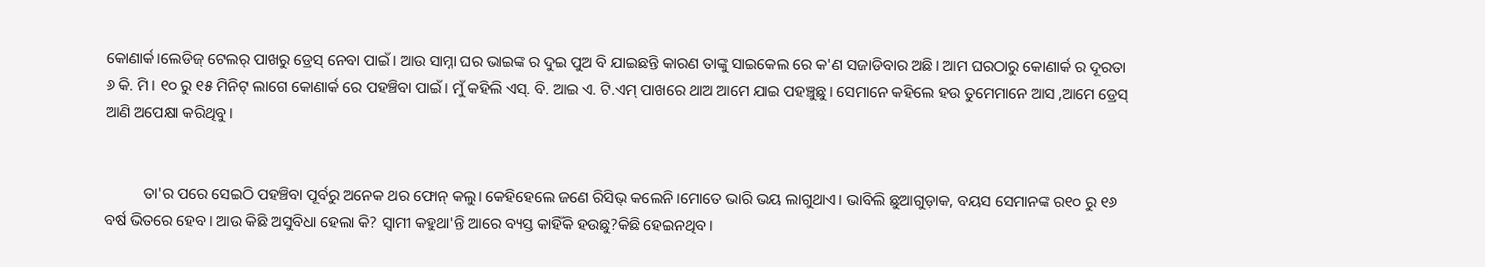କୋଣାର୍କ।ଲେଡିଜ୍ ଟେଲର୍ ପାଖରୁ ଡ୍ରେସ୍ ନେବା ପାଇଁ। ଆଉ ସାମ୍ନା ଘର ଭାଇଙ୍କ ର ଦୁଇ ପୁଅ ବି ଯାଇଛନ୍ତି କାରଣ ତାଙ୍କୁ ସାଇକେଲ ରେ କ'ଣ ସଜାଡିବାର ଅଛି। ଆମ ଘରଠାରୁ କୋଣାର୍କ ର ଦୂରତା ୬ କି. ମି। ୧୦ ରୁ ୧୫ ମିନିଟ୍ ଲାଗେ କୋଣାର୍କ ରେ ପହଞ୍ଚିବା ପାଇଁ। ମୁଁ କହିଲି ଏସ୍. ବି. ଆଇ ଏ. ଟି.ଏମ୍ ପାଖରେ ଥାଅ ଆମେ ଯାଇ ପହଞ୍ଚୁଛୁ। ସେମାନେ କହିଲେ ହଉ ତୁମେମାନେ ଆସ ,ଆମେ ଡ୍ରେସ୍ ଆଣି ଅପେକ୍ଷା କରିଥିବୁ।


          ତା'ର ପରେ ସେଇଠି ପହଞ୍ଚିବା ପୂର୍ବରୁ ଅନେକ ଥର ଫୋନ୍ କଲୁ। କେହିହେଲେ ଜଣେ ରିସିଭ୍ କଲେନି।ମୋତେ ଭାରି ଭୟ ଲାଗୁଥାଏ। ଭାବିଲି ଛୁଆଗୁଡ଼ାକ, ବୟସ ସେମାନଙ୍କ ର୧୦ ରୁ ୧୬ ବର୍ଷ ଭିତରେ ହେବ। ଆଉ କିଛି ଅସୁବିଧା ହେଲା କି? ସ୍ୱାମୀ କହୁଥା'ନ୍ତି ଆରେ ବ୍ୟସ୍ତ କାହିଁକି ହଉଛୁ?କିଛି ହେଇନଥିବ।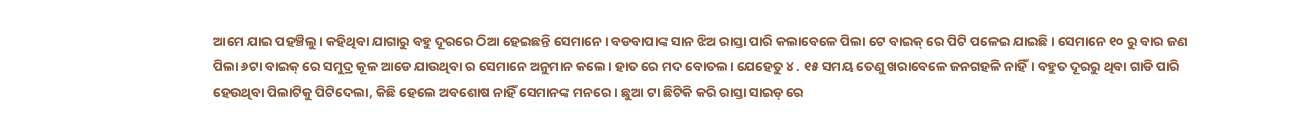ଆମେ ଯାଇ ପହଞ୍ଚିଲୁ। କହିଥିବା ଯାଗାରୁ ବହୁ ଦୂରରେ ଠିଆ ହେଇଛନ୍ତି ସେମାନେ। ବଡବାପାଙ୍କ ସାନ ଝିଅ ରାସ୍ତା ପାରି କଲାବେଳେ ପିଲା ଟେ ବାଇକ୍ ରେ ପିଟି ପଳେଇ ଯାଇଛି। ସେମାନେ ୧୦ ରୁ ବାର ଜଣ ପିଲା ୬ଟା ବାଇକ୍ ରେ ସମୁଦ୍ର କୂଳ ଆଡେ ଯାଉଥିବା ର ସେମାନେ ଅନୁମାନ କଲେ। ହାତ ରେ ମଦ ବୋତଲ। ଯେହେତୁ ୪ . ୧୫ ସମୟ ତେଣୁ ଖରାବେଳେ ଜନଗହଳି ନାହିଁ। ବହୁତ ଦୂରରୁ ଥିବା ଗାଡି ପାରି ହେଉଥିବା ପିଲାଟିକୁ ପିଟିଦେଲା, କିଛି ହେଲେ ଅବଶୋଷ ନାହିଁ ସେମାନଙ୍କ ମନରେ। ଛୁଆ ଟା ଛିଟିକି କରି ରାସ୍ତା ସାଇଡ୍ ରେ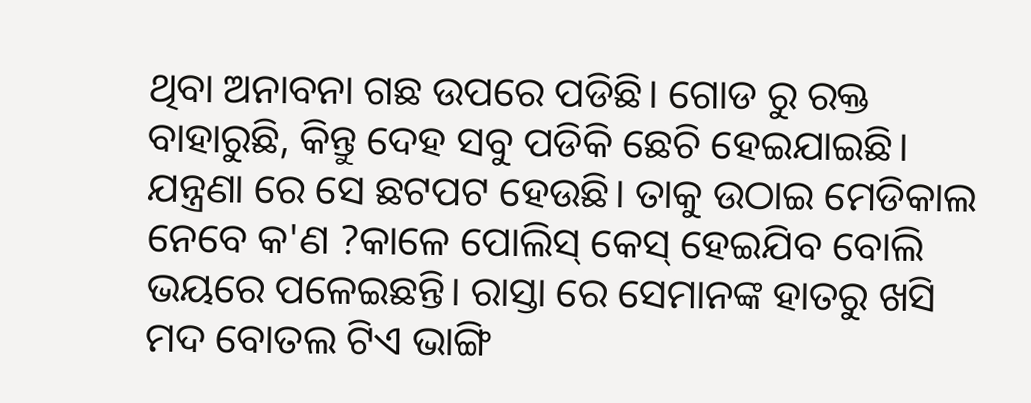ଥିବା ଅନାବନା ଗଛ ଉପରେ ପଡିଛି। ଗୋଡ ରୁ ରକ୍ତ ବାହାରୁଛି, କିନ୍ତୁ ଦେହ ସବୁ ପଡିକି ଛେଚି ହେଇଯାଇଛି। ଯନ୍ତ୍ରଣା ରେ ସେ ଛଟପଟ ହେଉଛି। ତାକୁ ଉଠାଇ ମେଡିକାଲ ନେବେ କ'ଣ ?କାଳେ ପୋଲିସ୍ କେସ୍ ହେଇଯିବ ବୋଲି ଭୟରେ ପଳେଇଛନ୍ତି। ରାସ୍ତା ରେ ସେମାନଙ୍କ ହାତରୁ ଖସି ମଦ ବୋତଲ ଟିଏ ଭାଙ୍ଗି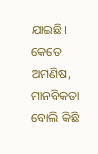ଯାଇଛି। କେତେ ଅମଣିଷ, ମାନବିକତା ବୋଲି କିଛି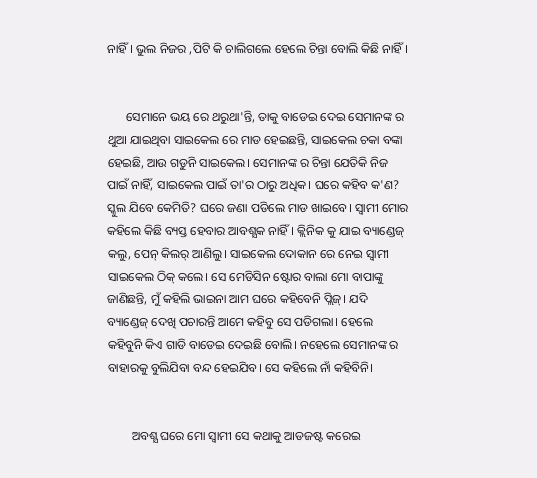ନାହିଁ। ଭୁଲ ନିଜର ,ପିଟି କି ଚାଲିଗଲେ ହେଲେ ଚିନ୍ତା ବୋଲି କିଛି ନାହିଁ।


      ସେମାନେ ଭୟ ରେ ଥରୁଥା'ନ୍ତି, ତାକୁ ବାଡେଇ ଦେଇ ସେମାନଙ୍କ ର ଥୁଆ ଯାଇଥିବା ସାଇକେଲ ରେ ମାଡ ହେଇଛନ୍ତି, ସାଇକେଲ ଚକା ବଙ୍କା ହେଇଛି, ଆଉ ଗଡୁନି ସାଇକେଲ। ସେମାନଙ୍କ ର ଚିନ୍ତା ଯେତିକି ନିଜ ପାଇଁ ନାହିଁ, ସାଇକେଲ ପାଇଁ ତା'ର ଠାରୁ ଅଧିକ। ଘରେ କହିବ କ'ଣ? ସ୍କୁଲ ଯିବେ କେମିତି? ଘରେ ଜଣା ପଡିଲେ ମାଡ ଖାଇବେ। ସ୍ୱାମୀ ମୋର କହିଲେ କିଛି ବ୍ୟସ୍ତ ହେବାର ଆବଶ୍ଯକ ନାହିଁ। କ୍ଲିନିକ କୁ ଯାଇ ବ୍ୟାଣ୍ଡେଜ୍ କଲୁ, ପେନ୍ କିଲର୍ ଆଣିଲୁ। ସାଇକେଲ ଦୋକାନ ରେ ନେଇ ସ୍ୱାମୀ ସାଇକେଲ ଠିକ୍ କଲେ। ସେ ମେଡିସିନ ଷ୍ଟୋର ବାଲା ମୋ ବାପାଙ୍କୁ ଜାଣିଛନ୍ତି, ମୁଁ କହିଲି ଭାଇନା ଆମ ଘରେ କହିବେନି ପ୍ଲିଜ୍। ଯଦି ବ୍ୟାଣ୍ଡେଜ୍ ଦେଖି ପଚାରନ୍ତି ଆମେ କହିବୁ ସେ ପଡିଗଲା। ହେଲେ କହିବୁନି କିଏ ଗାଡି ବାଡେଇ ଦେଇଛି ବୋଲି। ନହେଲେ ସେମାନଙ୍କ ର ବାହାରକୁ ବୁଲିଯିବା ବନ୍ଦ ହେଇଯିବ। ସେ କହିଲେ ନାଁ କହିବିନି।


        ଅବଶ୍ଯ ଘରେ ମୋ ସ୍ୱାମୀ ସେ କଥାକୁ ଆଡଜଷ୍ଟ କରେଇ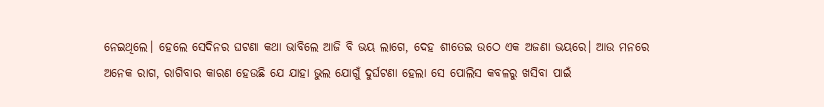ନେଇଥିଲେ। ହେଲେ ସେଦିନର ଘଟଣା କଥା ଭାବିଲେ ଆଜି ବି ଭୟ ଲାଗେ, ଦେହ ଶୀତେଇ ଉଠେ ଏକ ଅଜଣା ଭୟରେ। ଆଉ ମନରେ ଅନେକ ରାଗ, ରାଗିବାର କାରଣ ହେଉଛି ଯେ ଯାହା ଭୁଲ ଯୋଗୁଁ ଦୁର୍ଘଟଣା ହେଲା ସେ ପୋଲିସ କବଳରୁ ଖସିବା ପାଇଁ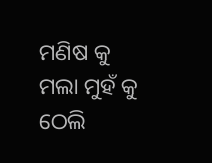ମଣିଷ କୁ ମଲା ମୁହଁ କୁ ଠେଲି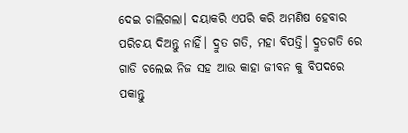ଦେଇ ଚାଲିଗଲା। ଦୟାକରି ଏପରି କରି ଅମଣିଷ ହେବାର ପରିଚୟ ଦିଅନ୍ତୁ ନାହିଁ। ଦ୍ରୁତ ଗତି, ମହା ବିପତ୍ତି। ଦ୍ରୁତଗତି ରେ ଗାଡି ଚଲେଇ ନିଜ ସହ ଆଉ କାହା ଜୀବନ କୁ ବିପଦରେ ପକାନ୍ତୁ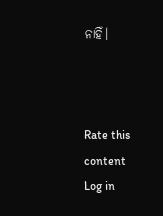ନାହିଁ।



Rate this content
Log in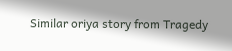Similar oriya story from Tragedy